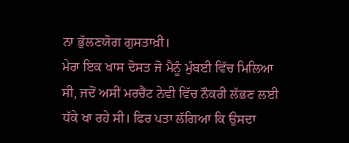ਨਾ ਭੁੱਲਣਯੋਗ ਗੁਸਤਾਖ਼ੀ।
ਮੇਰਾ ਇਕ ਖਾਸ ਦੋਸਤ ਜੋ ਮੈਨੂੰ ਮੁੰਬਈ ਵਿੱਚ ਮਿਲਿਆ ਸੀ, ਜਦੋਂ ਅਸੀਂ ਮਰਚੈਂਟ ਨੇਵੀ ਵਿੱਚ ਨੌਕਰੀ ਲੱਭਣ ਲਈ ਧੱਕੇ ਖਾ ਰਹੇ ਸੀ। ਫਿਰ ਪਤਾ ਲੱਗਿਆ ਕਿ ਉਸਦਾ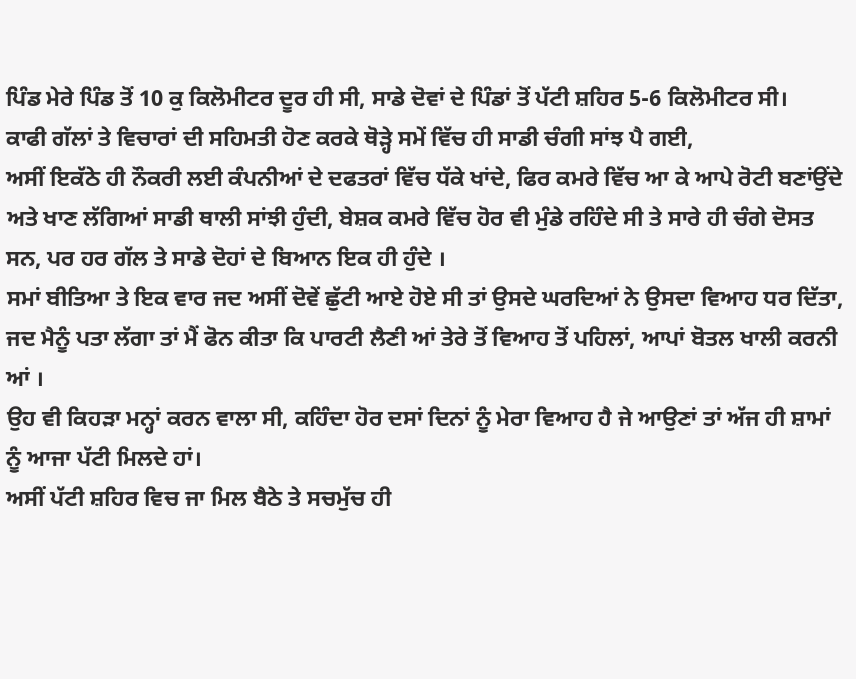ਪਿੰਡ ਮੇਰੇ ਪਿੰਡ ਤੋਂ 10 ਕੁ ਕਿਲੋਮੀਟਰ ਦੂਰ ਹੀ ਸੀ, ਸਾਡੇ ਦੋਵਾਂ ਦੇ ਪਿੰਡਾਂ ਤੋਂ ਪੱਟੀ ਸ਼ਹਿਰ 5-6 ਕਿਲੋਮੀਟਰ ਸੀ।
ਕਾਫੀ ਗੱਲਾਂ ਤੇ ਵਿਚਾਰਾਂ ਦੀ ਸਹਿਮਤੀ ਹੋਣ ਕਰਕੇ ਥੋੜ੍ਹੇ ਸਮੇਂ ਵਿੱਚ ਹੀ ਸਾਡੀ ਚੰਗੀ ਸਾਂਝ ਪੈ ਗਈ,
ਅਸੀਂ ਇਕੱਠੇ ਹੀ ਨੌਕਰੀ ਲਈ ਕੰਪਨੀਆਂ ਦੇ ਦਫਤਰਾਂ ਵਿੱਚ ਧੱਕੇ ਖਾਂਦੇ, ਫਿਰ ਕਮਰੇ ਵਿੱਚ ਆ ਕੇ ਆਪੇ ਰੋਟੀ ਬਣਾਂਉਂਦੇ ਅਤੇ ਖਾਣ ਲੱਗਿਆਂ ਸਾਡੀ ਥਾਲੀ ਸਾਂਝੀ ਹੁੰਦੀ, ਬੇਸ਼ਕ ਕਮਰੇ ਵਿੱਚ ਹੋਰ ਵੀ ਮੁੰਡੇ ਰਹਿੰਦੇ ਸੀ ਤੇ ਸਾਰੇ ਹੀ ਚੰਗੇ ਦੋਸਤ ਸਨ, ਪਰ ਹਰ ਗੱਲ ਤੇ ਸਾਡੇ ਦੋਹਾਂ ਦੇ ਬਿਆਨ ਇਕ ਹੀ ਹੁੰਦੇ ।
ਸਮਾਂ ਬੀਤਿਆ ਤੇ ਇਕ ਵਾਰ ਜਦ ਅਸੀਂ ਦੋਵੇਂ ਛੁੱਟੀ ਆਏ ਹੋਏ ਸੀ ਤਾਂ ਉਸਦੇ ਘਰਦਿਆਂ ਨੇ ਉਸਦਾ ਵਿਆਹ ਧਰ ਦਿੱਤਾ, ਜਦ ਮੈਨੂੰ ਪਤਾ ਲੱਗਾ ਤਾਂ ਮੈਂ ਫੋਨ ਕੀਤਾ ਕਿ ਪਾਰਟੀ ਲੈਣੀ ਆਂ ਤੇਰੇ ਤੋਂ ਵਿਆਹ ਤੋਂ ਪਹਿਲਾਂ, ਆਪਾਂ ਬੋਤਲ ਖਾਲੀ ਕਰਨੀ ਆਂ ।
ਉਹ ਵੀ ਕਿਹੜਾ ਮਨ੍ਹਾਂ ਕਰਨ ਵਾਲਾ ਸੀ, ਕਹਿੰਦਾ ਹੋਰ ਦਸਾਂ ਦਿਨਾਂ ਨੂੰ ਮੇਰਾ ਵਿਆਹ ਹੈ ਜੇ ਆਉਣਾਂ ਤਾਂ ਅੱਜ ਹੀ ਸ਼ਾਮਾਂ ਨੂੰ ਆਜਾ ਪੱਟੀ ਮਿਲਦੇ ਹਾਂ।
ਅਸੀਂ ਪੱਟੀ ਸ਼ਹਿਰ ਵਿਚ ਜਾ ਮਿਲ ਬੈਠੇ ਤੇ ਸਚਮੁੱਚ ਹੀ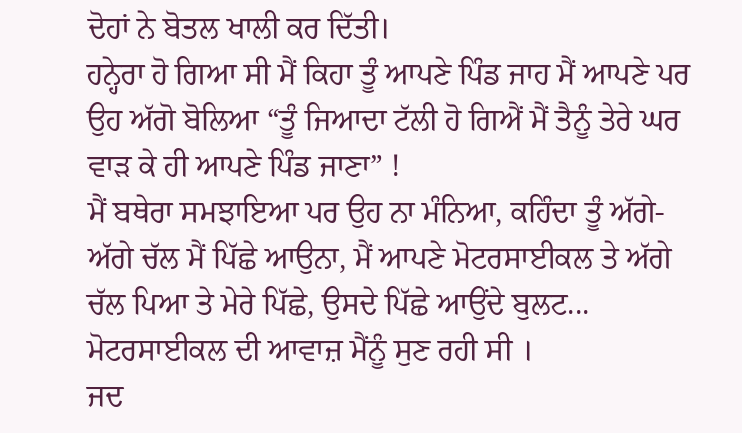ਦੋਹਾਂ ਨੇ ਬੋਤਲ ਖਾਲੀ ਕਰ ਦਿੱਤੀ।
ਹਨ੍ਹੇਰਾ ਹੋ ਗਿਆ ਸੀ ਮੈਂ ਕਿਹਾ ਤੂੰ ਆਪਣੇ ਪਿੰਡ ਜਾਹ ਮੈਂ ਆਪਣੇ ਪਰ ਉਹ ਅੱਗੋ ਬੋਲਿਆ “ਤੂੰ ਜਿਆਦਾ ਟੱਲੀ ਹੋ ਗਿਐਂ ਮੈਂ ਤੈਨੂੰ ਤੇਰੇ ਘਰ ਵਾੜ ਕੇ ਹੀ ਆਪਣੇ ਪਿੰਡ ਜਾਣਾ” !
ਮੈਂ ਬਥੇਰਾ ਸਮਝਾਇਆ ਪਰ ਉਹ ਨਾ ਮੰਨਿਆ, ਕਹਿੰਦਾ ਤੂੰ ਅੱਗੇ-ਅੱਗੇ ਚੱਲ ਮੈਂ ਪਿੱਛੇ ਆਉਨਾ, ਮੈਂ ਆਪਣੇ ਮੋਟਰਸਾਈਕਲ ਤੇ ਅੱਗੇ ਚੱਲ ਪਿਆ ਤੇ ਮੇਰੇ ਪਿੱਛੇ, ਉਸਦੇ ਪਿੱਛੇ ਆਉਂਦੇ ਬੁਲਟ...
ਮੋਟਰਸਾਈਕਲ ਦੀ ਆਵਾਜ਼ ਮੈਂਨੂੰ ਸੁਣ ਰਹੀ ਸੀ ।
ਜਦ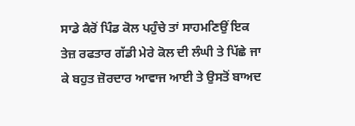ਸਾਡੇ ਕੈਰੋਂ ਪਿੰਡ ਕੋਲ ਪਹੁੰਚੇ ਤਾਂ ਸਾਹਮਣਿਉਂ ਇਕ ਤੇਜ਼ ਰਫਤਾਰ ਗੱਡੀ ਮੇਰੇ ਕੋਲ ਦੀ ਲੰਘੀ ਤੇ ਪਿੱਛੇ ਜਾ ਕੇ ਬਹੁਤ ਜ਼ੋਰਦਾਰ ਆਵਾਜ ਆਈ ਤੇ ਉਸਤੋਂ ਬਾਅਦ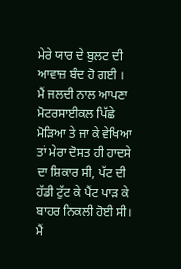ਮੇਰੇ ਯਾਰ ਦੇ ਬੁਲਟ ਦੀ ਆਵਾਜ਼ ਬੰਦ ਹੋ ਗਈ ।
ਮੈਂ ਜਲਦੀ ਨਾਲ ਆਪਣਾ ਮੋਟਰਸਾਈਕਲ ਪਿੱਛੇ ਮੋੜਿਆ ਤੇ ਜਾ ਕੇ ਵੇਖਿਆ ਤਾਂ ਮੇਰਾ ਦੋਸਤ ਹੀ ਹਾਦਸੇ ਦਾ ਸ਼ਿਕਾਰ ਸੀ, ਪੱਟ ਦੀ ਹੱਡੀ ਟੁੱਟ ਕੇ ਪੈਂਟ ਪਾੜ ਕੇ ਬਾਹਰ ਨਿਕਲੀ ਹੋਈ ਸੀ।
ਮੈਂ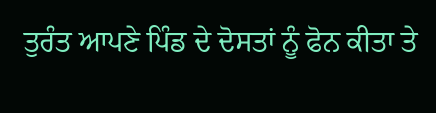ਤੁਰੰਤ ਆਪਣੇ ਪਿੰਡ ਦੇ ਦੋਸਤਾਂ ਨੂੰ ਫੋਨ ਕੀਤਾ ਤੇ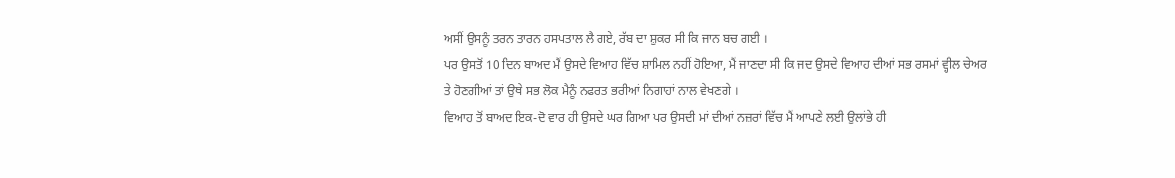ਅਸੀਂ ਉਸਨੂੰ ਤਰਨ ਤਾਰਨ ਹਸਪਤਾਲ ਲੈ ਗਏ, ਰੱਬ ਦਾ ਸ਼ੁਕਰ ਸੀ ਕਿ ਜਾਨ ਬਚ ਗਈ ।
ਪਰ ਉਸਤੋਂ 10 ਦਿਨ ਬਾਅਦ ਮੈਂ ਉਸਦੇ ਵਿਆਹ ਵਿੱਚ ਸ਼ਾਮਿਲ ਨਹੀਂ ਹੋਇਆ, ਮੈਂ ਜਾਣਦਾ ਸੀ ਕਿ ਜਦ ਉਸਦੇ ਵਿਆਹ ਦੀਆਂ ਸਭ ਰਸਮਾਂ ਵ੍ਹੀਲ ਚੇਅਰ ਤੇ ਹੋਣਗੀਆਂ ਤਾਂ ਉਥੇ ਸਭ ਲੋਕ ਮੈਨੂੰ ਨਫਰਤ ਭਰੀਆਂ ਨਿਗਾਹਾਂ ਨਾਲ ਵੇਖਣਗੇ ।
ਵਿਆਹ ਤੋਂ ਬਾਅਦ ਇਕ-ਦੋ ਵਾਰ ਹੀ ਉਸਦੇ ਘਰ ਗਿਆ ਪਰ ਉਸਦੀ ਮਾਂ ਦੀਆਂ ਨਜ਼ਰਾਂ ਵਿੱਚ ਮੈਂ ਆਪਣੇ ਲਈ ਉਲਾਂਭੇ ਹੀ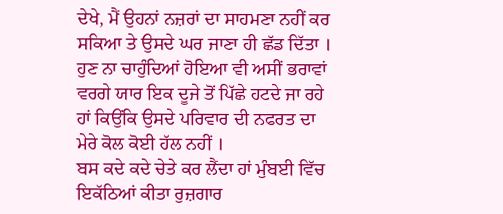ਦੇਖੇ, ਮੈਂ ਉਹਨਾਂ ਨਜ਼ਰਾਂ ਦਾ ਸਾਹਮਣਾ ਨਹੀਂ ਕਰ ਸਕਿਆ ਤੇ ਉਸਦੇ ਘਰ ਜਾਣਾ ਹੀ ਛੱਡ ਦਿੱਤਾ ।
ਹੁਣ ਨਾ ਚਾਹੁੰਦਿਆਂ ਹੋਇਆ ਵੀ ਅਸੀਂ ਭਰਾਵਾਂ ਵਰਗੇ ਯਾਰ ਇਕ ਦੂਜੇ ਤੋਂ ਪਿੱਛੇ ਹਟਦੇ ਜਾ ਰਹੇ ਹਾਂ ਕਿਉਂਕਿ ਉਸਦੇ ਪਰਿਵਾਰ ਦੀ ਨਫਰਤ ਦਾ ਮੇਰੇ ਕੋਲ ਕੋਈ ਹੱਲ ਨਹੀਂ ।
ਬਸ ਕਦੇ ਕਦੇ ਚੇਤੇ ਕਰ ਲੈਂਦਾ ਹਾਂ ਮੁੰਬਈ ਵਿੱਚ ਇਕੱਠਿਆਂ ਕੀਤਾ ਰੁਜ਼ਗਾਰ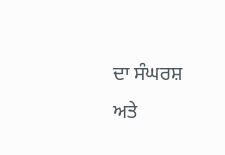ਦਾ ਸੰਘਰਸ਼ ਅਤੇ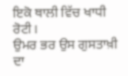ਇਕੋ ਥਾਲੀ ਵਿੱਚ ਖਾਧੀ ਰੋਟੀ।
ਉਮਰ ਭਰ ਉਸ ਗੁਸਤਾਖ਼ੀ ਦਾ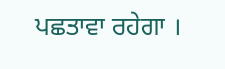ਪਛਤਾਵਾ ਰਹੇਗਾ ।